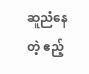ဆူညံနေတဲ့ ဧည့်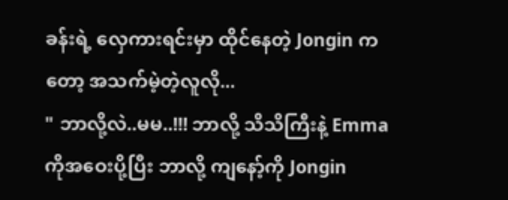ခန်းရဲ့ လှေကားရင်းမှာ ထိုင်နေတဲ့ Jongin ကတော့ အသက်မဲ့တဲ့လူလို...
" ဘာလို့လဲ..မမ..!!! ဘာလို့ သိသိကြီးနဲ့ Emma ကိုအဝေးပို့ပြီး ဘာလို့ ကျနော့်ကို Jongin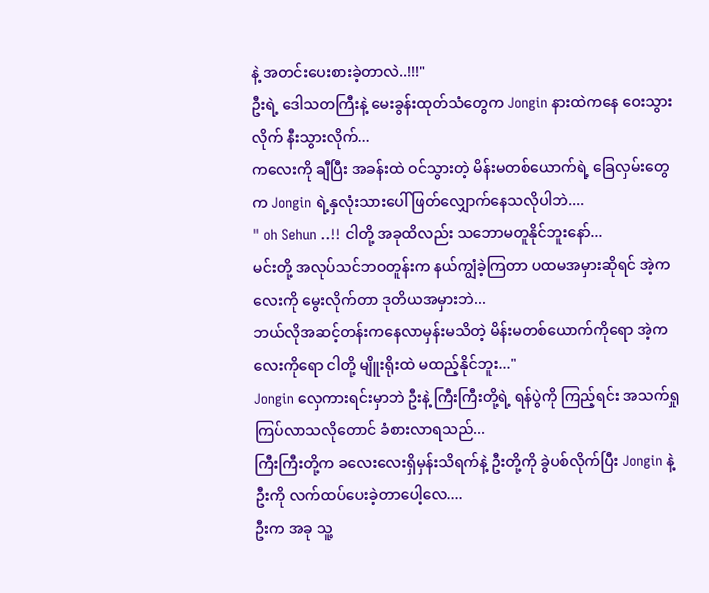နဲ့ အတင်းပေးစားခဲ့တာလဲ..!!!"
ဦးရဲ့ ဒေါသတကြီးနဲ့ မေးခွန်းထုတ်သံတွေက Jongin နားထဲကနေ ဝေးသွားလိုက် နီးသွားလိုက်...
ကလေးကို ချီပြီး အခန်းထဲ ဝင်သွားတဲ့ မိန်းမတစ်ယောက်ရဲ့ ခြေလှမ်းတွေက Jongin ရဲ့နှလုံးသားပေါ် ဖြတ်လျှောက်နေသလိုပါဘဲ....
" oh Sehun ..!! ငါတို့ အခုထိလည်း သဘောမတူနိုင်ဘူးနော်...
မင်းတို့ အလုပ်သင်ဘဝတူန်းက နယ်ကျွံခဲ့ကြတာ ပထမအမှားဆိုရင် အဲ့ကလေးကို မွေးလိုက်တာ ဒုတိယအမှားဘဲ...
ဘယ်လိုအဆင့်တန်းကနေလာမှန်းမသိတဲ့ မိန်းမတစ်ယောက်ကိုရော အဲ့ကလေးကိုရော ငါတို့ မျိူးရိုးထဲ မထည့်နိုင်ဘူး..."
Jongin လှေကားရင်းမှာဘဲ ဦးနဲ့ ကြီးကြီးတို့ရဲ့ ရန်ပွဲကို ကြည့်ရင်း အသက်ရှုကြပ်လာသလိုတောင် ခံစားလာရသည်...
ကြီးကြီးတို့က ခလေးလေးရှိမှန်းသိရက်နဲ့ ဦးတို့ကို ခွဲပစ်လိုက်ပြီး Jongin နဲ့ ဦးကို လက်ထပ်ပေးခဲ့တာပေါ့လေ....
ဦးက အခု သူ့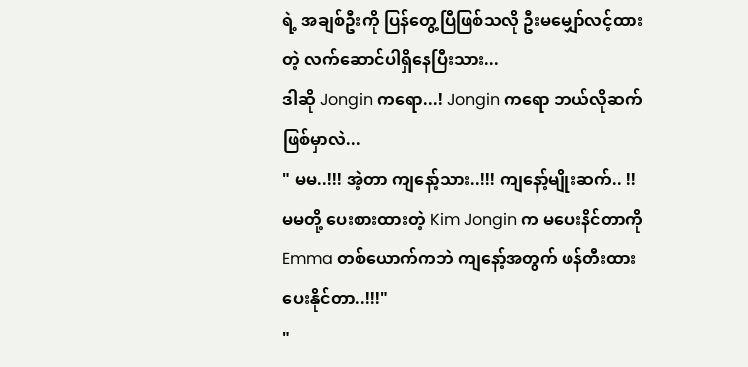ရဲ့ အချစ်ဦးကို ပြန်တွေ့ပြီဖြစ်သလို ဦးမမျှော်လင့်ထားတဲ့ လက်ဆောင်ပါရှိနေပြီးသား...
ဒါဆို Jongin ကရော...! Jongin ကရော ဘယ်လိုဆက်ဖြစ်မှာလဲ...
" မမ..!!! အဲ့တာ ကျနော့်သား..!!! ကျနော့်မျိုးဆက်.. !!
မမတို့ ပေးစားထားတဲ့ Kim Jongin က မပေးနိင်တာကို
Emma တစ်ယောက်ကဘဲ ကျနော့်အတွက် ဖန်တီးထားပေးနိုင်တာ..!!!"
"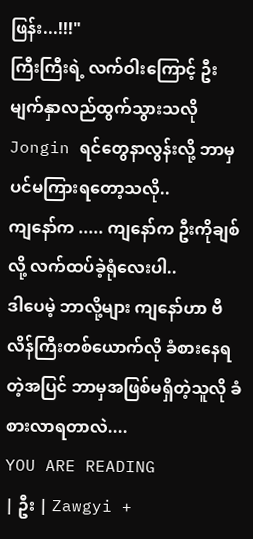ဖြန်း...!!!"
ကြီးကြီးရဲ့ လက်ဝါးကြောင့် ဦး မျက်နှာလည်ထွက်သွားသလို
Jongin ရင်တွေနာလွန်းလို့ ဘာမှပင်မကြားရတော့သလို..
ကျနော်က ..... ကျနော်က ဦးကိုချစ်လို့ လက်ထပ်ခဲ့ရုံလေးပါ..
ဒါပေမဲ့ ဘာလို့များ ကျနော်ဟာ ဗီလိန်ကြီးတစ်ယောက်လို ခံစားနေရတဲ့အပြင် ဘာမှအဖြစ်မရှိတဲ့သူလို ခံစားလာရတာလဲ....
YOU ARE READING
| ဦး | Zawgyi +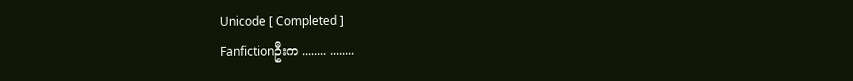Unicode [ Completed ]
Fanfictionဦးက ........ ........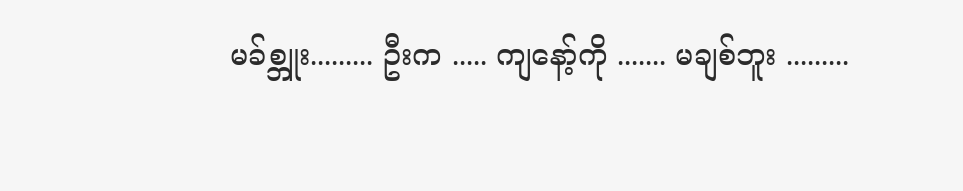မခ်စ္ဘူး......... ဦးက ..... ကျနော့်ကို ....... မချစ်ဘူး .........